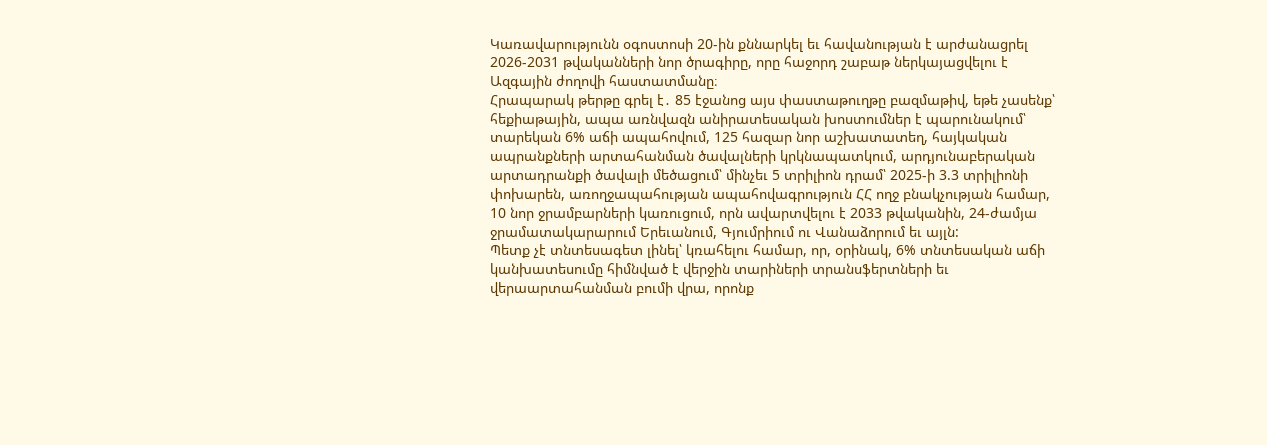Կառավարությունն օգոստոսի 20-ին քննարկել եւ հավանության է արժանացրել 2026-2031 թվականների նոր ծրագիրը, որը հաջորդ շաբաթ ներկայացվելու է Ազգային ժողովի հաստատմանը։
Հրապարակ թերթը գրել է․ 85 էջանոց այս փաստաթուղթը բազմաթիվ, եթե չասենք՝ հեքիաթային, ապա առնվազն անիրատեսական խոստումներ է պարունակում՝ տարեկան 6% աճի ապահովում, 125 հազար նոր աշխատատեղ, հայկական ապրանքների արտահանման ծավալների կրկնապատկում, արդյունաբերական արտադրանքի ծավալի մեծացում՝ մինչեւ 5 տրիլիոն դրամ՝ 2025-ի 3.3 տրիլիոնի փոխարեն, առողջապահության ապահովագրություն ՀՀ ողջ բնակչության համար, 10 նոր ջրամբարների կառուցում, որն ավարտվելու է 2033 թվականին, 24-ժամյա ջրամատակարարում Երեւանում, Գյումրիում ու Վանաձորում եւ այլն:
Պետք չէ տնտեսագետ լինել՝ կռահելու համար, որ, օրինակ, 6% տնտեսական աճի կանխատեսումը հիմնված է վերջին տարիների տրանսֆերտների եւ վերաարտահանման բումի վրա, որոնք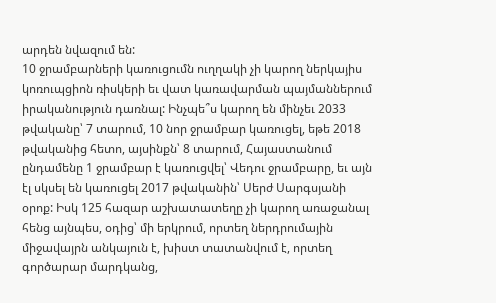արդեն նվազում են:
10 ջրամբարների կառուցումն ուղղակի չի կարող ներկայիս կոռուպցիոն ռիսկերի եւ վատ կառավարման պայմաններում իրականություն դառնալ: Ինչպե՞ս կարող են մինչեւ 2033 թվականը՝ 7 տարում, 10 նոր ջրամբար կառուցել, եթե 2018 թվականից հետո, այսինքն՝ 8 տարում, Հայաստանում ընդամենը 1 ջրամբար է կառուցվել՝ Վեդու ջրամբարը, եւ այն էլ սկսել են կառուցել 2017 թվականին՝ Սերժ Սարգսյանի օրոք: Իսկ 125 հազար աշխատատեղը չի կարող առաջանալ հենց այնպես, օդից՝ մի երկրում, որտեղ ներդրումային միջավայրն անկայուն է, խիստ տատանվում է, որտեղ գործարար մարդկանց,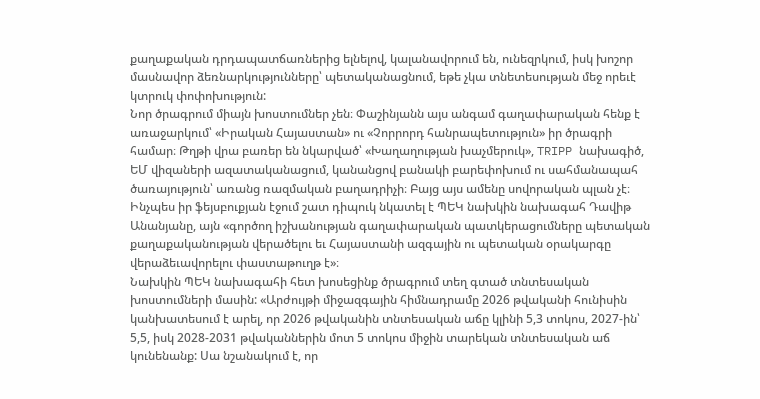քաղաքական դրդապատճառներից ելնելով, կալանավորում են, ունեզրկում, իսկ խոշոր մասնավոր ձեռնարկությունները՝ պետականացնում, եթե չկա տնետեսության մեջ որեւէ կտրուկ փոփոխություն:
Նոր ծրագրում միայն խոստումներ չեն։ Փաշինյանն այս անգամ գաղափարական հենք է առաջարկում՝ «Իրական Հայաստան» ու «Չորրորդ հանրապետություն» իր ծրագրի համար։ Թղթի վրա բառեր են նկարված՝ «Խաղաղության խաչմերուկ», TRIPP նախագիծ, ԵՄ վիզաների ազատականացում, կանանցով բանակի բարեփոխում ու սահմանապահ ծառայություն՝ առանց ռազմական բաղադրիչի։ Բայց այս ամենը սովորական պլան չէ։ Ինչպես իր ֆեյսբուքյան էջում շատ դիպուկ նկատել է ՊԵԿ նախկին նախագահ Դավիթ Անանյանը, այն «գործող իշխանության գաղափարական պատկերացումները պետական քաղաքականության վերածելու եւ Հայաստանի ազգային ու պետական օրակարգը վերաձեւավորելու փաստաթուղթ է»։
Նախկին ՊԵԿ նախագահի հետ խոսեցինք ծրագրում տեղ գտած տնտեսական խոստումների մասին: «Արժույթի միջազգային հիմնադրամը 2026 թվականի հունիսին կանխատեսում է արել, որ 2026 թվականին տնտեսական աճը կլինի 5,3 տոկոս, 2027-ին՝ 5,5, իսկ 2028-2031 թվականներին մոտ 5 տոկոս միջին տարեկան տնտեսական աճ կունենանք: Սա նշանակում է, որ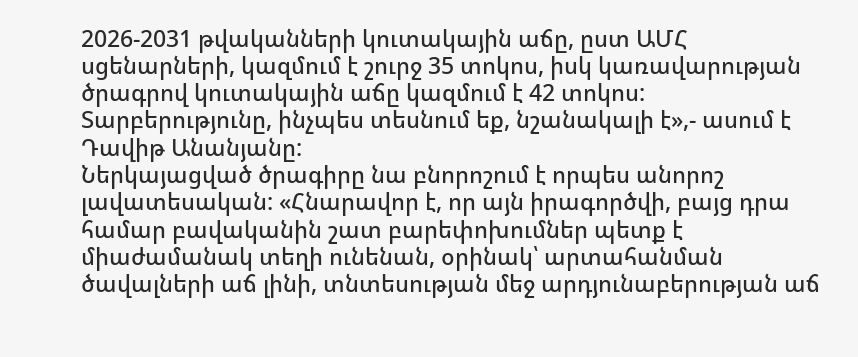2026-2031 թվականների կուտակային աճը, ըստ ԱՄՀ սցենարների, կազմում է շուրջ 35 տոկոս, իսկ կառավարության ծրագրով կուտակային աճը կազմում է 42 տոկոս: Տարբերությունը, ինչպես տեսնում եք, նշանակալի է»,- ասում է Դավիթ Անանյանը:
Ներկայացված ծրագիրը նա բնորոշում է որպես անորոշ լավատեսական: «Հնարավոր է, որ այն իրագործվի, բայց դրա համար բավականին շատ բարեփոխումներ պետք է միաժամանակ տեղի ունենան, օրինակ՝ արտահանման ծավալների աճ լինի, տնտեսության մեջ արդյունաբերության աճ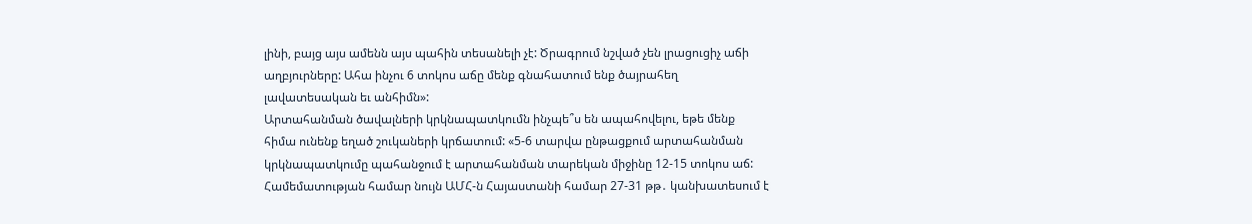լինի, բայց այս ամենն այս պահին տեսանելի չէ: Ծրագրում նշված չեն լրացուցիչ աճի աղբյուրները: Ահա ինչու 6 տոկոս աճը մենք գնահատում ենք ծայրահեղ լավատեսական եւ անհիմն»:
Արտահանման ծավալների կրկնապատկումն ինչպե՞ս են ապահովելու, եթե մենք հիմա ունենք եղած շուկաների կրճատում: «5-6 տարվա ընթացքում արտահանման կրկնապատկումը պահանջում է արտահանման տարեկան միջինը 12-15 տոկոս աճ: Համեմատության համար նույն ԱՄՀ-ն Հայաստանի համար 27-31 թթ․ կանխատեսում է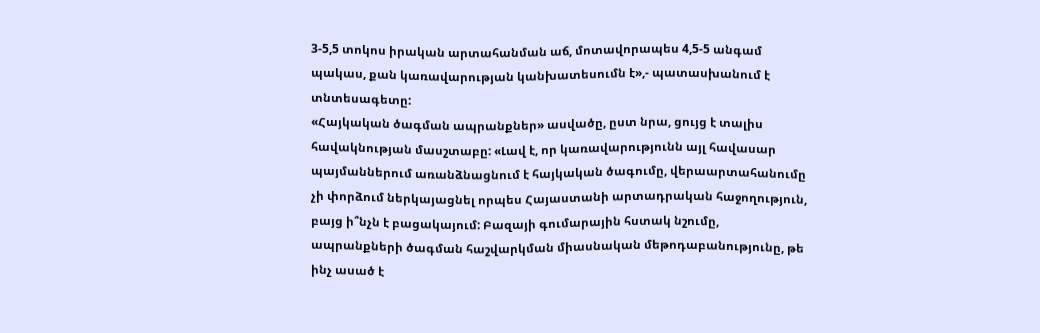3-5,5 տոկոս իրական արտահանման աճ, մոտավորապես 4,5-5 անգամ պակաս, քան կառավարության կանխատեսումն է»,- պատասխանում է տնտեսագետը:
«Հայկական ծագման ապրանքներ» ասվածը, ըստ նրա, ցույց է տալիս հավակնության մասշտաբը: «Լավ է, որ կառավարությունն այլ հավասար պայմաններում առանձնացնում է հայկական ծագումը, վերաարտահանումը չի փորձում ներկայացնել որպես Հայաստանի արտադրական հաջողություն, բայց ի՞նչն է բացակայում: Բազայի գումարային հստակ նշումը, ապրանքների ծագման հաշվարկման միասնական մեթոդաբանությունը, թե ինչ ասած է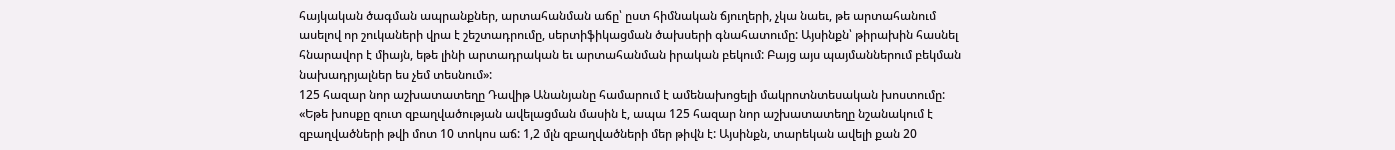հայկական ծագման ապրանքներ, արտահանման աճը՝ ըստ հիմնական ճյուղերի, չկա նաեւ, թե արտահանում ասելով որ շուկաների վրա է շեշտադրումը, սերտիֆիկացման ծախսերի գնահատումը: Այսինքն՝ թիրախին հասնել հնարավոր է միայն, եթե լինի արտադրական եւ արտահանման իրական բեկում: Բայց այս պայմաններում բեկման նախադրյալներ ես չեմ տեսնում»:
125 հազար նոր աշխատատեղը Դավիթ Անանյանը համարում է ամենախոցելի մակրոտնտեսական խոստումը: «Եթե խոսքը զուտ զբաղվածության ավելացման մասին է, ապա 125 հազար նոր աշխատատեղը նշանակում է զբաղվածների թվի մոտ 10 տոկոս աճ: 1,2 մլն զբաղվածների մեր թիվն է: Այսինքն, տարեկան ավելի քան 20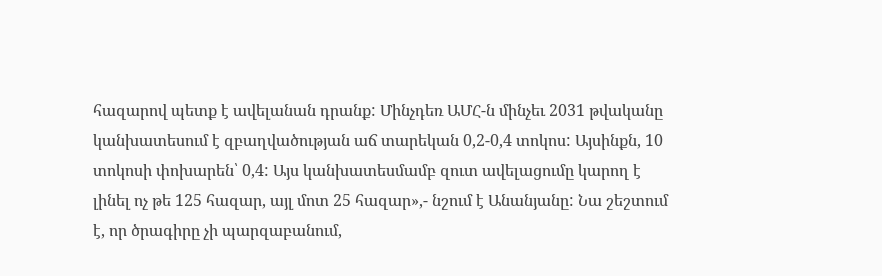հազարով պետք է ավելանան դրանք: Մինչդեռ ԱՄՀ-ն մինչեւ 2031 թվականը կանխատեսում է զբաղվածության աճ տարեկան 0,2-0,4 տոկոս: Այսինքն, 10 տոկոսի փոխարեն՝ 0,4: Այս կանխատեսմամբ զուտ ավելացումը կարող է լինել ոչ թե 125 հազար, այլ մոտ 25 հազար»,- նշում է Անանյանը: Նա շեշտում է, որ ծրագիրը չի պարզաբանում,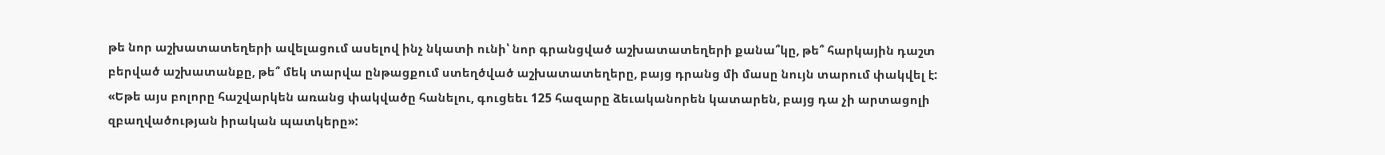թե նոր աշխատատեղերի ավելացում ասելով ինչ նկատի ունի՝ նոր գրանցված աշխատատեղերի քանա՞կը, թե՞ հարկային դաշտ բերված աշխատանքը, թե՞ մեկ տարվա ընթացքում ստեղծված աշխատատեղերը, բայց դրանց մի մասը նույն տարում փակվել է: «Եթե այս բոլորը հաշվարկեն առանց փակվածը հանելու, գուցեեւ 125 հազարը ձեւականորեն կատարեն, բայց դա չի արտացոլի զբաղվածության իրական պատկերը»: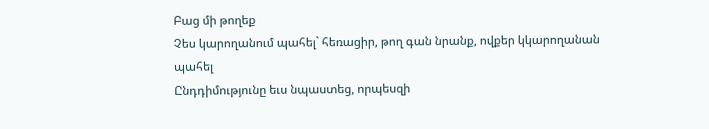Բաց մի թողեք
Չես կարողանում պահել` հեռացիր, թող գան նրանք, ովքեր կկարողանան պահել
Ընդդիմությունը եւս նպաստեց, որպեսզի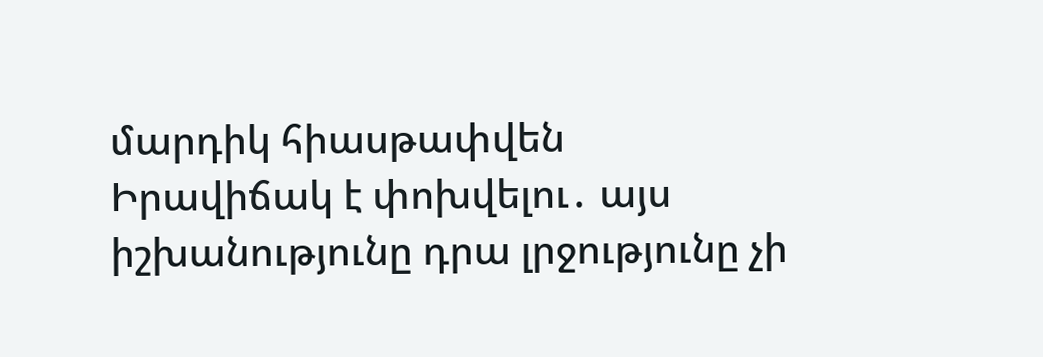մարդիկ հիասթափվեն
Իրավիճակ է փոխվելու․ այս իշխանությունը դրա լրջությունը չի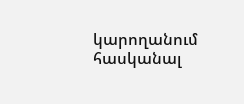կարողանում հասկանալ